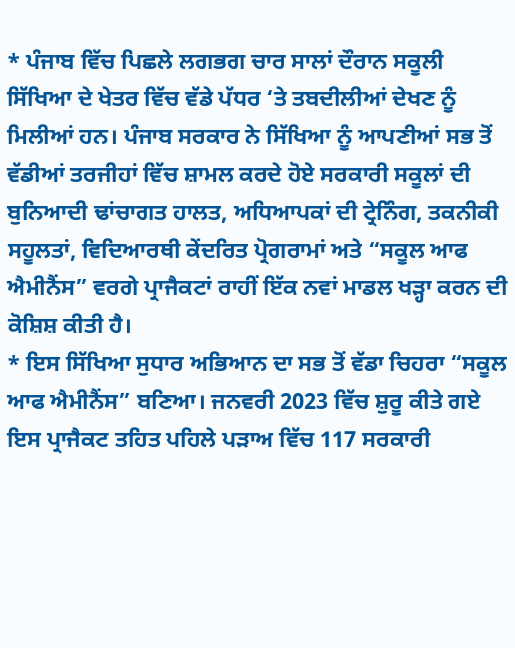* ਪੰਜਾਬ ਵਿੱਚ ਪਿਛਲੇ ਲਗਭਗ ਚਾਰ ਸਾਲਾਂ ਦੌਰਾਨ ਸਕੂਲੀ ਸਿੱਖਿਆ ਦੇ ਖੇਤਰ ਵਿੱਚ ਵੱਡੇ ਪੱਧਰ ‘ਤੇ ਤਬਦੀਲੀਆਂ ਦੇਖਣ ਨੂੰ ਮਿਲੀਆਂ ਹਨ। ਪੰਜਾਬ ਸਰਕਾਰ ਨੇ ਸਿੱਖਿਆ ਨੂੰ ਆਪਣੀਆਂ ਸਭ ਤੋਂ ਵੱਡੀਆਂ ਤਰਜੀਹਾਂ ਵਿੱਚ ਸ਼ਾਮਲ ਕਰਦੇ ਹੋਏ ਸਰਕਾਰੀ ਸਕੂਲਾਂ ਦੀ ਬੁਨਿਆਦੀ ਢਾਂਚਾਗਤ ਹਾਲਤ, ਅਧਿਆਪਕਾਂ ਦੀ ਟ੍ਰੇਨਿੰਗ, ਤਕਨੀਕੀ ਸਹੂਲਤਾਂ, ਵਿਦਿਆਰਥੀ ਕੇਂਦਰਿਤ ਪ੍ਰੋਗਰਾਮਾਂ ਅਤੇ “ਸਕੂਲ ਆਫ ਐਮੀਨੈਂਸ” ਵਰਗੇ ਪ੍ਰਾਜੈਕਟਾਂ ਰਾਹੀਂ ਇੱਕ ਨਵਾਂ ਮਾਡਲ ਖੜ੍ਹਾ ਕਰਨ ਦੀ ਕੋਸ਼ਿਸ਼ ਕੀਤੀ ਹੈ।
* ਇਸ ਸਿੱਖਿਆ ਸੁਧਾਰ ਅਭਿਆਨ ਦਾ ਸਭ ਤੋਂ ਵੱਡਾ ਚਿਹਰਾ “ਸਕੂਲ ਆਫ ਐਮੀਨੈਂਸ” ਬਣਿਆ। ਜਨਵਰੀ 2023 ਵਿੱਚ ਸ਼ੁਰੂ ਕੀਤੇ ਗਏ ਇਸ ਪ੍ਰਾਜੈਕਟ ਤਹਿਤ ਪਹਿਲੇ ਪੜਾਅ ਵਿੱਚ 117 ਸਰਕਾਰੀ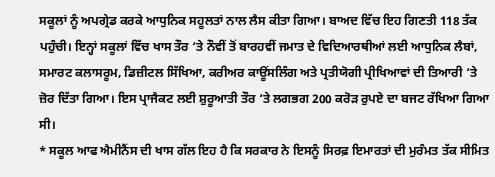ਸਕੂਲਾਂ ਨੂੰ ਅਪਗ੍ਰੇਡ ਕਰਕੇ ਆਧੁਨਿਕ ਸਹੂਲਤਾਂ ਨਾਲ ਲੈਸ ਕੀਤਾ ਗਿਆ। ਬਾਅਦ ਵਿੱਚ ਇਹ ਗਿਣਤੀ 118 ਤੱਕ ਪਹੁੰਚੀ। ਇਨ੍ਹਾਂ ਸਕੂਲਾਂ ਵਿੱਚ ਖਾਸ ਤੌਰ ‘ਤੇ ਨੌਵੀਂ ਤੋਂ ਬਾਰਹਵੀਂ ਜਮਾਤ ਦੇ ਵਿਦਿਆਰਥੀਆਂ ਲਈ ਆਧੁਨਿਕ ਲੈਬਾਂ, ਸਮਾਰਟ ਕਲਾਸਰੂਮ, ਡਿਜ਼ੀਟਲ ਸਿੱਖਿਆ, ਕਰੀਅਰ ਕਾਊਂਸਲਿੰਗ ਅਤੇ ਪ੍ਰਤੀਯੋਗੀ ਪ੍ਰੀਖਿਆਵਾਂ ਦੀ ਤਿਆਰੀ ‘ਤੇ ਜ਼ੋਰ ਦਿੱਤਾ ਗਿਆ। ਇਸ ਪ੍ਰਾਜੈਕਟ ਲਈ ਸ਼ੁਰੂਆਤੀ ਤੌਰ ‘ਤੇ ਲਗਭਗ 200 ਕਰੋੜ ਰੁਪਏ ਦਾ ਬਜਟ ਰੱਖਿਆ ਗਿਆ ਸੀ।
* ਸਕੂਲ ਆਫ ਐਮੀਨੈਂਸ ਦੀ ਖਾਸ ਗੱਲ ਇਹ ਹੈ ਕਿ ਸਰਕਾਰ ਨੇ ਇਸਨੂੰ ਸਿਰਫ਼ ਇਮਾਰਤਾਂ ਦੀ ਮੁਰੰਮਤ ਤੱਕ ਸੀਮਿਤ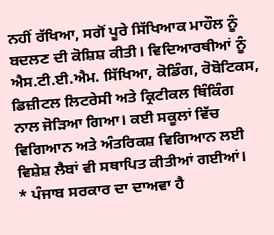ਨਹੀਂ ਰੱਖਿਆ, ਸਗੋਂ ਪੂਰੇ ਸਿੱਖਿਆਕ ਮਾਹੌਲ ਨੂੰ ਬਦਲਣ ਦੀ ਕੋਸ਼ਿਸ਼ ਕੀਤੀ। ਵਿਦਿਆਰਥੀਆਂ ਨੂੰ ਐਸ.ਟੀ.ਈ.ਐਮ. ਸਿੱਖਿਆ, ਕੋਡਿੰਗ, ਰੋਬੋਟਿਕਸ, ਡਿਜ਼ੀਟਲ ਲਿਟਰੇਸੀ ਅਤੇ ਕ੍ਰਿਟੀਕਲ ਥਿੰਕਿੰਗ ਨਾਲ ਜੋੜਿਆ ਗਿਆ। ਕਈ ਸਕੂਲਾਂ ਵਿੱਚ ਵਿਗਿਆਨ ਅਤੇ ਅੰਤਰਿਕਸ਼ ਵਿਗਿਆਨ ਲਈ ਵਿਸ਼ੇਸ਼ ਲੈਬਾਂ ਵੀ ਸਥਾਪਿਤ ਕੀਤੀਆਂ ਗਈਆਂ।
* ਪੰਜਾਬ ਸਰਕਾਰ ਦਾ ਦਾਅਵਾ ਹੈ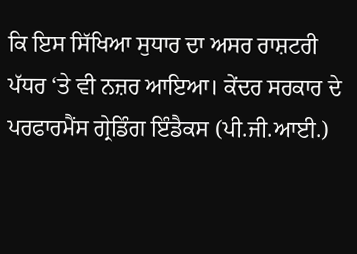ਕਿ ਇਸ ਸਿੱਖਿਆ ਸੁਧਾਰ ਦਾ ਅਸਰ ਰਾਸ਼ਟਰੀ ਪੱਧਰ ‘ਤੇ ਵੀ ਨਜ਼ਰ ਆਇਆ। ਕੇਂਦਰ ਸਰਕਾਰ ਦੇ ਪਰਫਾਰਮੈਂਸ ਗ੍ਰੇਡਿੰਗ ਇੰਡੈਕਸ (ਪੀ.ਜੀ.ਆਈ.)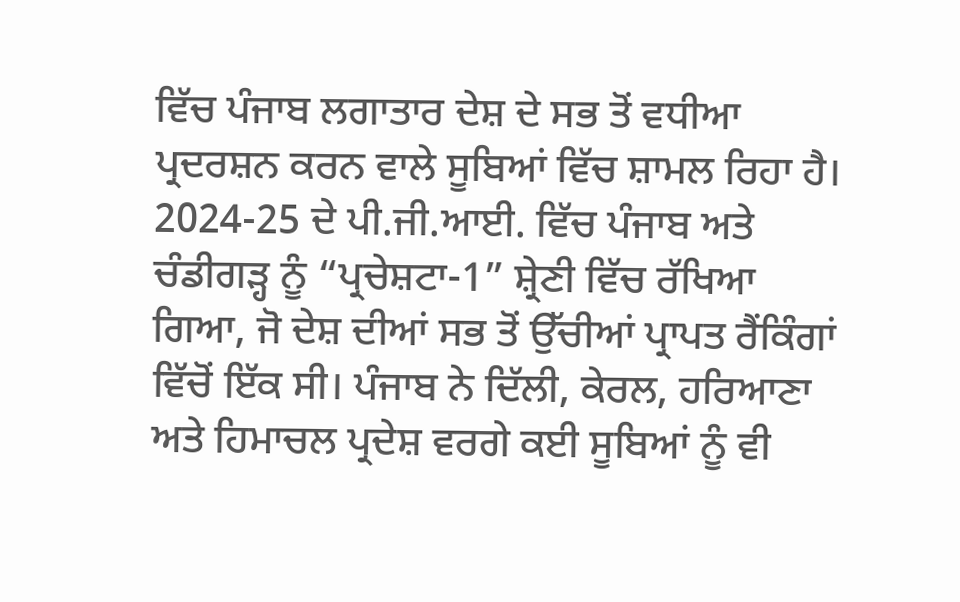ਵਿੱਚ ਪੰਜਾਬ ਲਗਾਤਾਰ ਦੇਸ਼ ਦੇ ਸਭ ਤੋਂ ਵਧੀਆ ਪ੍ਰਦਰਸ਼ਨ ਕਰਨ ਵਾਲੇ ਸੂਬਿਆਂ ਵਿੱਚ ਸ਼ਾਮਲ ਰਿਹਾ ਹੈ। 2024-25 ਦੇ ਪੀ.ਜੀ.ਆਈ. ਵਿੱਚ ਪੰਜਾਬ ਅਤੇ ਚੰਡੀਗੜ੍ਹ ਨੂੰ “ਪ੍ਰਚੇਸ਼ਟਾ-1” ਸ਼੍ਰੇਣੀ ਵਿੱਚ ਰੱਖਿਆ ਗਿਆ, ਜੋ ਦੇਸ਼ ਦੀਆਂ ਸਭ ਤੋਂ ਉੱਚੀਆਂ ਪ੍ਰਾਪਤ ਰੈਂਕਿੰਗਾਂ ਵਿੱਚੋਂ ਇੱਕ ਸੀ। ਪੰਜਾਬ ਨੇ ਦਿੱਲੀ, ਕੇਰਲ, ਹਰਿਆਣਾ ਅਤੇ ਹਿਮਾਚਲ ਪ੍ਰਦੇਸ਼ ਵਰਗੇ ਕਈ ਸੂਬਿਆਂ ਨੂੰ ਵੀ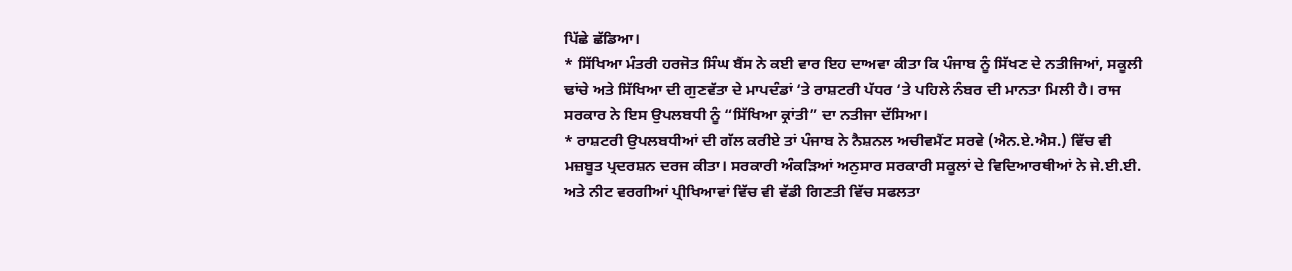ਪਿੱਛੇ ਛੱਡਿਆ।
* ਸਿੱਖਿਆ ਮੰਤਰੀ ਹਰਜੋਤ ਸਿੰਘ ਬੈਂਸ ਨੇ ਕਈ ਵਾਰ ਇਹ ਦਾਅਵਾ ਕੀਤਾ ਕਿ ਪੰਜਾਬ ਨੂੰ ਸਿੱਖਣ ਦੇ ਨਤੀਜਿਆਂ, ਸਕੂਲੀ ਢਾਂਚੇ ਅਤੇ ਸਿੱਖਿਆ ਦੀ ਗੁਣਵੱਤਾ ਦੇ ਮਾਪਦੰਡਾਂ ‘ਤੇ ਰਾਸ਼ਟਰੀ ਪੱਧਰ ‘ਤੇ ਪਹਿਲੇ ਨੰਬਰ ਦੀ ਮਾਨਤਾ ਮਿਲੀ ਹੈ। ਰਾਜ ਸਰਕਾਰ ਨੇ ਇਸ ਉਪਲਬਧੀ ਨੂੰ “ਸਿੱਖਿਆ ਕ੍ਰਾਂਤੀ” ਦਾ ਨਤੀਜਾ ਦੱਸਿਆ।
* ਰਾਸ਼ਟਰੀ ਉਪਲਬਧੀਆਂ ਦੀ ਗੱਲ ਕਰੀਏ ਤਾਂ ਪੰਜਾਬ ਨੇ ਨੈਸ਼ਨਲ ਅਚੀਵਮੈਂਟ ਸਰਵੇ (ਐਨ.ਏ.ਐਸ.) ਵਿੱਚ ਵੀ ਮਜ਼ਬੂਤ ਪ੍ਰਦਰਸ਼ਨ ਦਰਜ ਕੀਤਾ। ਸਰਕਾਰੀ ਅੰਕੜਿਆਂ ਅਨੁਸਾਰ ਸਰਕਾਰੀ ਸਕੂਲਾਂ ਦੇ ਵਿਦਿਆਰਥੀਆਂ ਨੇ ਜੇ.ਈ.ਈ. ਅਤੇ ਨੀਟ ਵਰਗੀਆਂ ਪ੍ਰੀਖਿਆਵਾਂ ਵਿੱਚ ਵੀ ਵੱਡੀ ਗਿਣਤੀ ਵਿੱਚ ਸਫਲਤਾ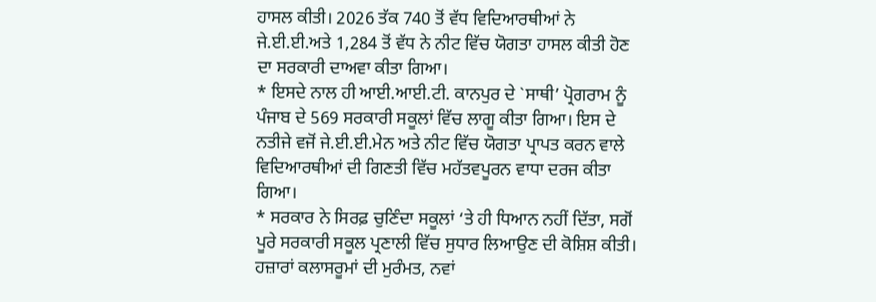ਹਾਸਲ ਕੀਤੀ। 2026 ਤੱਕ 740 ਤੋਂ ਵੱਧ ਵਿਦਿਆਰਥੀਆਂ ਨੇ ਜੇ.ਈ.ਈ.ਅਤੇ 1,284 ਤੋਂ ਵੱਧ ਨੇ ਨੀਟ ਵਿੱਚ ਯੋਗਤਾ ਹਾਸਲ ਕੀਤੀ ਹੋਣ ਦਾ ਸਰਕਾਰੀ ਦਾਅਵਾ ਕੀਤਾ ਗਿਆ।
* ਇਸਦੇ ਨਾਲ ਹੀ ਆਈ.ਆਈ.ਟੀ. ਕਾਨਪੁਰ ਦੇ `ਸਾਥੀ’ ਪ੍ਰੋਗਰਾਮ ਨੂੰ ਪੰਜਾਬ ਦੇ 569 ਸਰਕਾਰੀ ਸਕੂਲਾਂ ਵਿੱਚ ਲਾਗੂ ਕੀਤਾ ਗਿਆ। ਇਸ ਦੇ ਨਤੀਜੇ ਵਜੋਂ ਜੇ.ਈ.ਈ.ਮੇਨ ਅਤੇ ਨੀਟ ਵਿੱਚ ਯੋਗਤਾ ਪ੍ਰਾਪਤ ਕਰਨ ਵਾਲੇ ਵਿਦਿਆਰਥੀਆਂ ਦੀ ਗਿਣਤੀ ਵਿੱਚ ਮਹੱਤਵਪੂਰਨ ਵਾਧਾ ਦਰਜ ਕੀਤਾ ਗਿਆ।
* ਸਰਕਾਰ ਨੇ ਸਿਰਫ਼ ਚੁਣਿੰਦਾ ਸਕੂਲਾਂ ‘ਤੇ ਹੀ ਧਿਆਨ ਨਹੀਂ ਦਿੱਤਾ, ਸਗੋਂ ਪੂਰੇ ਸਰਕਾਰੀ ਸਕੂਲ ਪ੍ਰਣਾਲੀ ਵਿੱਚ ਸੁਧਾਰ ਲਿਆਉਣ ਦੀ ਕੋਸ਼ਿਸ਼ ਕੀਤੀ। ਹਜ਼ਾਰਾਂ ਕਲਾਸਰੂਮਾਂ ਦੀ ਮੁਰੰਮਤ, ਨਵਾਂ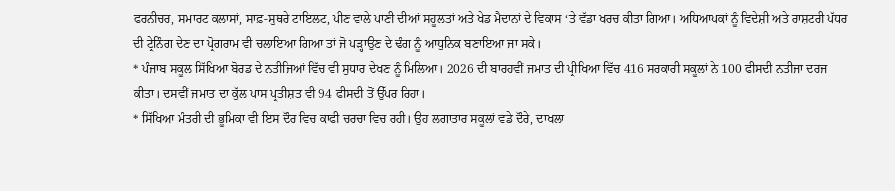ਫਰਨੀਚਰ, ਸਮਾਰਟ ਕਲਾਸਾਂ, ਸਾਫ਼-ਸੁਥਰੇ ਟਾਇਲਟ, ਪੀਣ ਵਾਲੇ ਪਾਣੀ ਦੀਆਂ ਸਹੂਲਤਾਂ ਅਤੇ ਖੇਡ ਮੈਦਾਨਾਂ ਦੇ ਵਿਕਾਸ ‘ਤੇ ਵੱਡਾ ਖਰਚ ਕੀਤਾ ਗਿਆ। ਅਧਿਆਪਕਾਂ ਨੂੰ ਵਿਦੇਸ਼ੀ ਅਤੇ ਰਾਸ਼ਟਰੀ ਪੱਧਰ ਦੀ ਟ੍ਰੇਨਿੰਗ ਦੇਣ ਦਾ ਪ੍ਰੋਗਰਾਮ ਵੀ ਚਲਾਇਆ ਗਿਆ ਤਾਂ ਜੋ ਪੜ੍ਹਾਉਣ ਦੇ ਢੰਗ ਨੂੰ ਆਧੁਨਿਕ ਬਣਾਇਆ ਜਾ ਸਕੇ।
* ਪੰਜਾਬ ਸਕੂਲ ਸਿੱਖਿਆ ਬੋਰਡ ਦੇ ਨਤੀਜਿਆਂ ਵਿੱਚ ਵੀ ਸੁਧਾਰ ਦੇਖਣ ਨੂੰ ਮਿਲਿਆ। 2026 ਦੀ ਬਾਰਹਵੀਂ ਜਮਾਤ ਦੀ ਪ੍ਰੀਖਿਆ ਵਿੱਚ 416 ਸਰਕਾਰੀ ਸਕੂਲਾਂ ਨੇ 100 ਫੀਸਦੀ ਨਤੀਜਾ ਦਰਜ ਕੀਤਾ। ਦਸਵੀਂ ਜਮਾਤ ਦਾ ਕੁੱਲ ਪਾਸ ਪ੍ਰਤੀਸ਼ਤ ਵੀ 94 ਫੀਸਦੀ ਤੋਂ ਉੱਪਰ ਰਿਹਾ।
* ਸਿੱਖਿਆ ਮੰਤਰੀ ਦੀ ਭੂਮਿਕਾ ਵੀ ਇਸ ਦੌਰ ਵਿਚ ਕਾਫੀ ਚਰਚਾ ਵਿਚ ਰਹੀ। ਉਹ ਲਗਾਤਾਰ ਸਕੂਲਾਂ ਵਡੇ ਦੌਰੇ, ਦਾਖਲਾ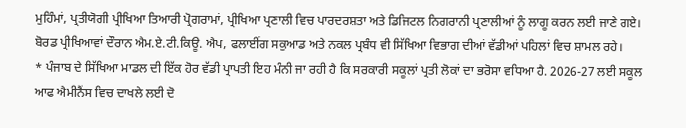ਮੁਹਿੰਮਾਂ, ਪ੍ਰਤੀਯੋਗੀ ਪ੍ਰੀਖਿਆ ਤਿਆਰੀ ਪ੍ਰੋਗਰਾਮਾਂ, ਪ੍ਰੀਖਿਆ ਪ੍ਰਣਾਲੀ ਵਿਚ ਪਾਰਦਰਸ਼ਤਾ ਅਤੇ ਡਿਜਿਟਲ ਨਿਗਰਾਨੀ ਪ੍ਰਣਾਲੀਆਂ ਨੂੰ ਲਾਗੂ ਕਰਨ ਲਈ ਜਾਣੇ ਗਏ। ਬੋਰਡ ਪ੍ਰੀਖਿਆਵਾਂ ਦੌਰਾਨ ਐਮ.ਏ.ਟੀ.ਕਿਊ. ਐਪ, ਫਲਾਈਂਗ ਸਕੁਆਡ ਅਤੇ ਨਕਲ ਪ੍ਰਬੰਧ ਵੀ ਸਿੱਖਿਆ ਵਿਭਾਗ ਦੀਆਂ ਵੱਡੀਆਂ ਪਹਿਲਾਂ ਵਿਚ ਸ਼ਾਮਲ ਰਹੇ।
* ਪੰਜਾਬ ਦੇ ਸਿੱਖਿਆ ਮਾਡਲ ਦੀ ਇੱਕ ਹੋਰ ਵੱਡੀ ਪ੍ਰਾਪਤੀ ਇਹ ਮੰਨੀ ਜਾ ਰਹੀ ਹੈ ਕਿ ਸਰਕਾਰੀ ਸਕੂਲਾਂ ਪ੍ਰਤੀ ਲੋਕਾਂ ਦਾ ਭਰੋਸਾ ਵਧਿਆ ਹੈ. 2026-27 ਲਈ ਸਕੂਲ ਆਫ ਐਮੀਨੈਂਸ ਵਿਚ ਦਾਖਲੇ ਲਈ ਦੋ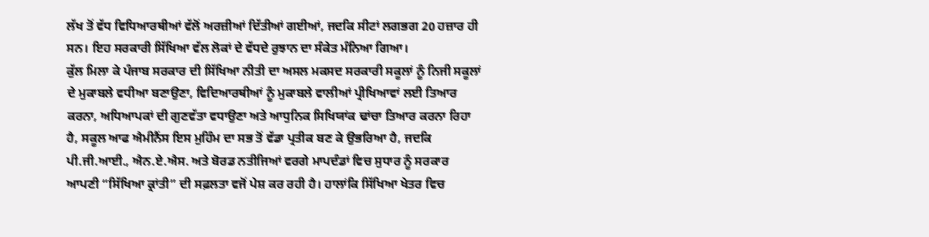ਲੱਖ ਤੋਂ ਵੱਧ ਵਿਧਿਆਰਥੀਆਂ ਵੱਲੋਂ ਅਰਜ਼ੀਆਂ ਦਿੱਤੀਆਂ ਗਈਆਂ, ਜਦਕਿ ਸੀਟਾਂ ਲਗਭਗ 20 ਹਜ਼ਾਰ ਹੀ ਸਨ। ਇਹ ਸਰਕਾਰੀ ਸਿੱਖਿਆ ਵੱਲ ਲੋਕਾਂ ਦੇ ਵੱਧਦੇ ਰੁਝਾਨ ਦਾ ਸੰਕੇਤ ਮੰਨਿਆ ਗਿਆ।
ਕੁੱਲ ਮਿਲਾ ਕੇ ਪੰਜਾਬ ਸਰਕਾਰ ਦੀ ਸਿੱਖਿਆ ਨੀਤੀ ਦਾ ਅਸਲ ਮਕਸਦ ਸਰਕਾਰੀ ਸਕੂਲਾਂ ਨੂੰ ਨਿਜੀ ਸਕੂਲਾਂ ਦੇ ਮੁਕਾਬਲੇ ਵਧੀਆ ਬਣਾਉਣਾ, ਵਿਦਿਆਰਥੀਆਂ ਨੂੰ ਮੁਕਾਬਲੇ ਵਾਲੀਆਂ ਪ੍ਰੀਖਿਆਵਾਂ ਲਈ ਤਿਆਰ ਕਰਨਾ, ਅਧਿਆਪਕਾਂ ਦੀ ਗੁਣਵੱਤਾ ਵਧਾਉਣਾ ਅਤੇ ਆਧੁਨਿਕ ਸਿਖਿਯਾਂਕ ਢਾਂਚਾ ਤਿਆਰ ਕਰਨਾ ਰਿਹਾ ਹੈ, ਸਕੂਲ ਆਫ ਐਮੀਨੈਂਸ ਇਸ ਮੁਹਿੰਮ ਦਾ ਸਭ ਤੋਂ ਵੱਡਾ ਪ੍ਰਤੀਕ ਬਣ ਕੇ ਉਭਰਿਆ ਹੈ, ਜਦਕਿ ਪੀ.ਜੀ.ਆਈ., ਐਨ.ਏ.ਐਸ. ਅਤੇ ਬੋਰਡ ਨਤੀਜਿਆਂ ਵਰਗੇ ਮਾਪਦੰਡਾਂ ਵਿਚ ਸੁਧਾਰ ਨੂੰ ਸਰਕਾਰ ਆਪਣੀ “ਸਿੱਖਿਆ ਕ੍ਰਾਂਤੀ” ਦੀ ਸਫ਼ਲਤਾ ਵਜੋਂ ਪੇਸ਼ ਕਰ ਰਹੀ ਹੈ। ਹਾਲਾਂਕਿ ਸਿੱਖਿਆ ਖੇਤਰ ਵਿਚ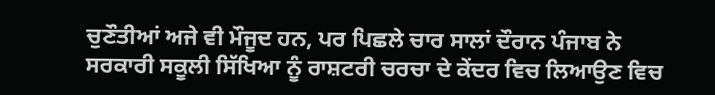ਚੁਣੌਤੀਆਂ ਅਜੇ ਵੀ ਮੌਜੂਦ ਹਨ, ਪਰ ਪਿਛਲੇ ਚਾਰ ਸਾਲਾਂ ਦੌਰਾਨ ਪੰਜਾਬ ਨੇ ਸਰਕਾਰੀ ਸਕੂਲੀ ਸਿੱਖਿਆ ਨੂੰ ਰਾਸ਼ਟਰੀ ਚਰਚਾ ਦੇ ਕੇਂਦਰ ਵਿਚ ਲਿਆਉਣ ਵਿਚ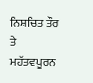ਨਿਸ਼ਚਿਤ ਤੌਰ ਤੇ ਮਹੱਤਵਪੂਰਨ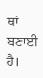ਥਾਂ ਬਣਾਈ ਹੈ।